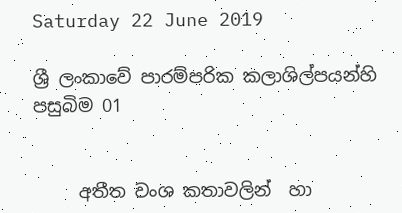Saturday 22 June 2019

ශ්‍රී ලංකාවේ පාරම්පරික කලාශිල්පයන්හි පසුබිම 01


     අතීත වංශ කතාවලින්  හා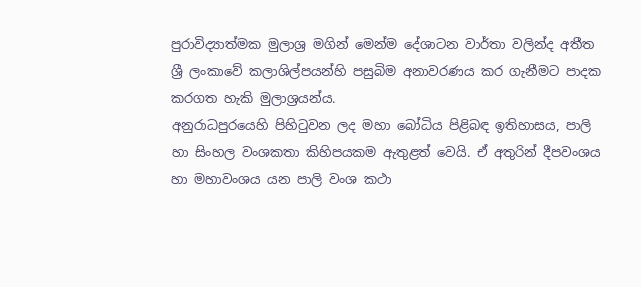පුරාවිද්‍යාත්මක මුලාශ්‍ර මගින් මෙන්ම දේශාටන වාර්තා වලින්ද අතීත ශ්‍රී ලංකාවේ කලාශිල්පයන්හි පසුබිම අනාවරණය කර ගැනීමට පාදක කරගත හැකි මුලාශ්‍රයන්ය.
අනුරාධපුරයෙහි පිහිටුවන ලද මහා බෝධිය පිළිබඳ ඉතිහාසය, පාලි හා සිංහල වංශකතා කිහිපයකම ඇතුළත් වෙයි. ඒ අතුරින් දීපවංශය හා මහාවංශය යන පාලි වංශ කථා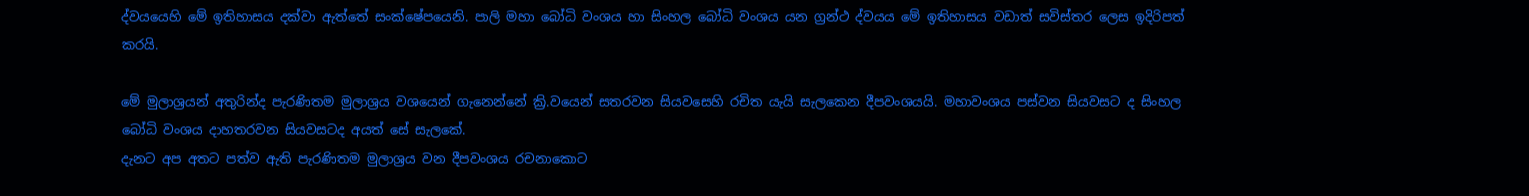ද්වයයෙහි මේ ඉතිහාසය දක්වා ඇත්තේ සංක්ෂේපයෙනි. පාලි මහා බෝධි වංශය හා සිංහල බෝධි වංශය යන ග්‍රන්ථ ද්වයය මේ ඉතිහාසය වඩාත් සවිස්තර ලෙස ඉදිරිපත් කරයි.

මේ මුලාශ්‍රයන් අතුරින්ද පැරණිතම මුලාශ්‍රය වශයෙන් ගැනෙන්නේ ක්‍රි.වයෙන් සතරවන සියවසෙහි රචිත යැයි සැලකෙන දීපවංශයයි. මහාවංශය පස්වන සියවසට ද සිංහල බෝධි වංශය දාහතරවන සියවසටද අයත් සේ සැලකේ.
දැනට අප අතට පත්ව ඇති පැරණිතම මුලාශ්‍රය වන දීපවංශය රචනාකොට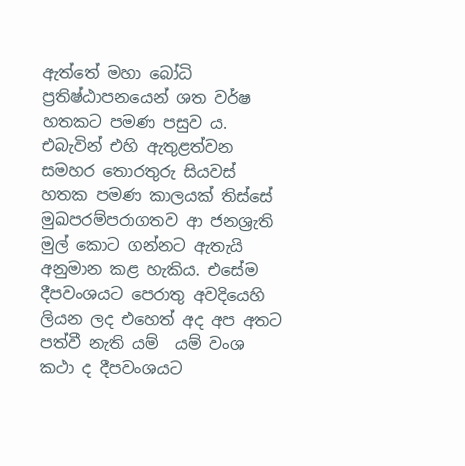ඇත්තේ මහා බෝධි ප්‍රතිෂ්ඨාපනයෙන් ශත වර්ෂ හතකට පමණ පසුව ය. එබැවින් එහි ඇතුළත්වන  සමහර තොරතුරු සියවස් හතක පමණ කාලයක් තිස්සේ මුඛපරම්පරාගතව ආ ජනශ්‍රැති මුල් කොට ගන්නට ඇතැයි අනුමාන කළ හැකිය. එසේම දීපවංශයට පෙරාතු අවදියෙහි ලියන ලද එහෙත් අද අප අතට පත්වී නැති යම්  යම් වංශ කථා ද දීපවංශයට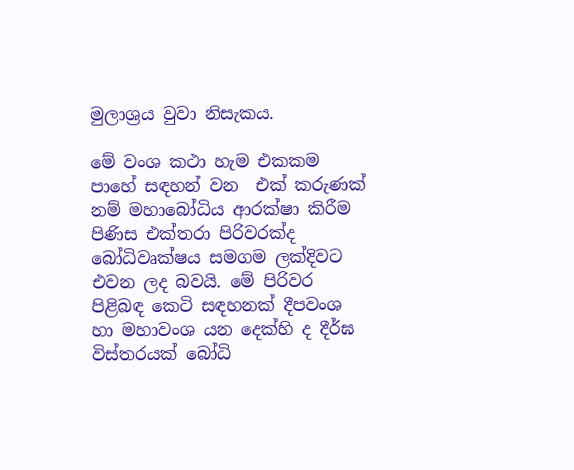මුලාශ්‍රය වුවා නිසැකය.

මේ වංශ කථා හැම එකකම පාහේ සඳහන් වන  එක් කරුණක් නම් මහාබෝධිය ආරක්ෂා කිරීම පිණිස එක්තරා පිරිවරක්ද බෝධිවෘක්ෂය සමගම ලක්දිවට එවන ලද බවයි. මේ පිරිවර පිළිබඳ කෙටි සඳහනක් දීපවංශ හා මහාවංශ යන දෙක්හි ද දීර්ඝ විස්තරයක් බෝධි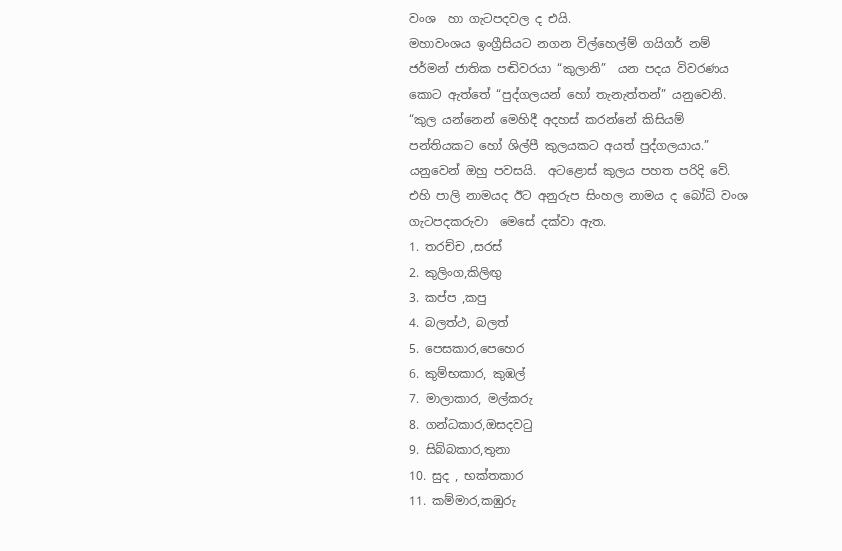වංශ  හා ගැටපදවල ද එයි.
මහාවංශය ඉංග්‍රීසියට නගන විල්හෙල්ම් ගයිගර් නම් ජර්මන් ජාතික පඬිවරයා “කුලානි”  යන පදය විවරණය කොට ඇත්තේ “පුද්ගලයන් හෝ තැනැත්තන්” යනුවෙනි. “කුල යන්නෙන් මෙහිදී අදහස් කරන්නේ කිසියම් පන්තියකට හෝ ශිල්පී කුලයකට අයත් පුද්ගලයාය.” යනුවෙන් ඔහු පවසයි.  අටළොස් කුලය පහත පරිදි වේ. එහි පාලි නාමයද ඊට අනුරුප සිංහල නාමය ද බෝධි වංශ ගැටපදකරුවා  මෙසේ දක්වා ඇත.
1. තරච්ච ,සරස්
2. කුලිංග,කිලිඟු
3. කප්ප ,කපු
4. බලත්ථ, බලත්
5. පෙසකාර,පෙහෙර
6. කුම්භකාර, කුඹල්
7. මාලාකාර, මල්කරු
8. ගන්ධකාර,ඔසදවටු
9. සිබ්බකාර,තුනා
10. සුද , භක්තකාර
11. කම්මාර,කඹුරු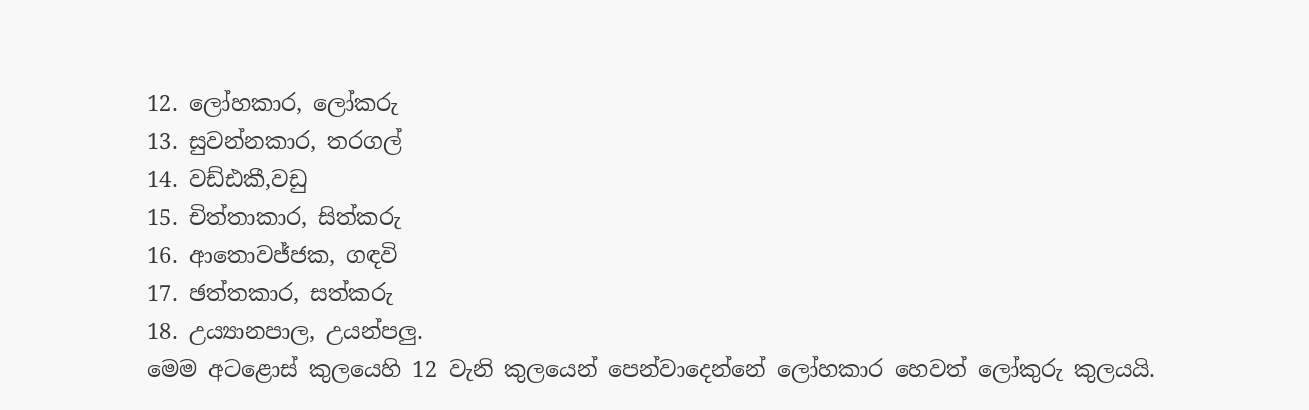12. ලෝහකාර, ලෝකරු
13. සුවන්නකාර, තරගල්
14. වඩ්ඪකී,වඩු
15. චිත්තාකාර, සිත්කරු
16. ආතොවජ්ජක, ගඳවි
17. ඡත්තකාර, සත්කරු
18. උය්‍යානපාල, උයන්පලු.
මෙම අටළොස් කුලයෙහි 12 වැනි කුලයෙන් පෙන්වාදෙන්නේ ලෝහකාර හෙවත් ලෝකුරු කුලයයි.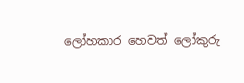ලෝහකාර හෙවත් ලෝකුරු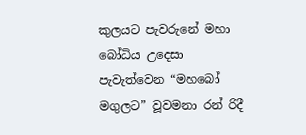කුලයට පැවරුනේ මහා බෝධිය උදෙසා පැවැත්වෙන “මහබෝ මගුලට” වූවමනා රන් රිදී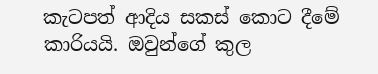කැටපත් ආදිය සකස් කොට දීමේ කාරියයි. ඔවුන්ගේ කුල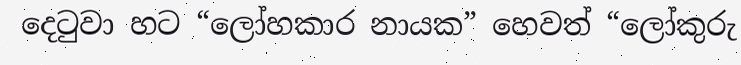දෙටුවා හට “ලෝහකාර නායක” හෙවත් “ලෝකුරු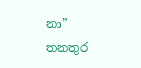නා” තනතුර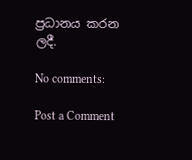ප්‍රධානය කරන ලදී.

No comments:

Post a Comment